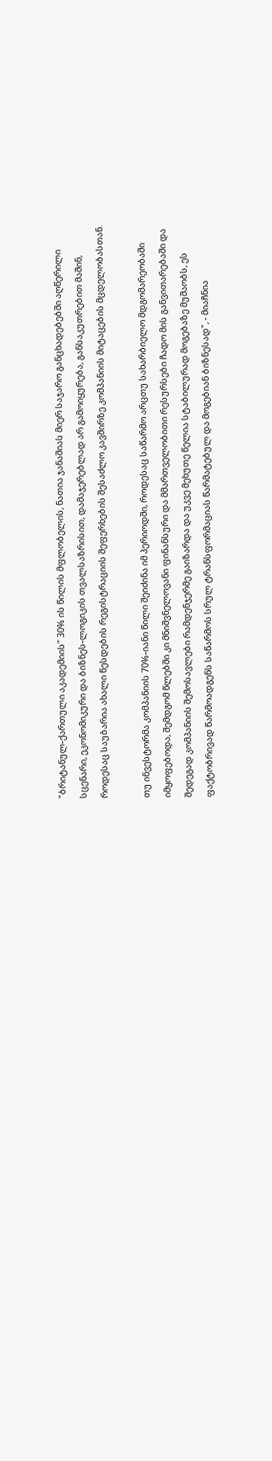"ბრიტანულ-ქართული აკადემიის" 30% ის წილის მფლობელის, ნათია ჯანაშიას მიერ საჯარო განცხადებებში აღწერილი სცენარი, ეკონომიკური და ბიზნეს-ლოგიკის თვალსაზრისით, დამაჯერებლად არ გამოიყურება, განსაკუთრებით მაშინ, როდესაც საუბარია ახალი წესდების რეგისტრაციის შეფერხების შესაძლო კავშირზე კომპანიის მიტაცების მცდელობასთან.

თუ ინვესტორმა კომპანიის 70%-იანი წილი შეიძინა იმ პერიოდში, როდესაც საწარმო არცთუ სახარბიელო მდგომარეობაში იმყოფებოდა, შემდგომ წლებში კი მნიშვნელოვანი ფინანსური და მმართველობითი რესურსები ჩადო მის განვითარებაში და შედეგად კომპანიის შემოსავლები რამდენჯერმე გაიზარდა და უკვე მეხუთე წელია სტაბილურად მოგებაზე მუშაობს, ეს ფაქტობრივად წარმოადგენს საწარმოს სრულ ტრანსფორმაციას წარმატებულ და მოგებიან ბიზნესად", - მიაჩნია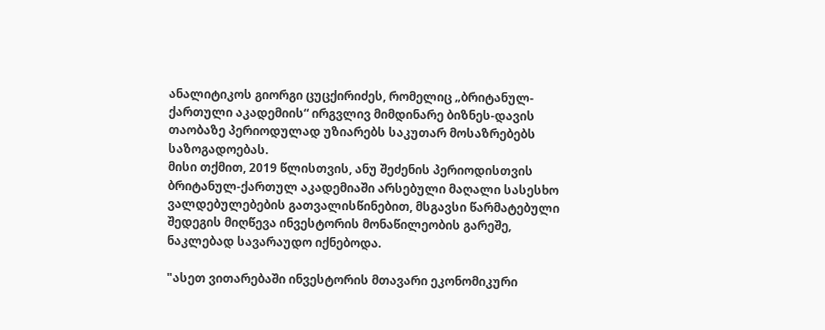ანალიტიკოს გიორგი ცუცქირიძეს, რომელიც „ბრიტანულ-ქართული აკადემიის“ ირგვლივ მიმდინარე ბიზნეს-დავის თაობაზე პერიოდულად უზიარებს საკუთარ მოსაზრებებს საზოგადოებას.
მისი თქმით, 2019 წლისთვის, ანუ შეძენის პერიოდისთვის ბრიტანულ-ქართულ აკადემიაში არსებული მაღალი სასესხო ვალდებულებების გათვალისწინებით, მსგავსი წარმატებული შედეგის მიღწევა ინვესტორის მონაწილეობის გარეშე, ნაკლებად სავარაუდო იქნებოდა.

"ასეთ ვითარებაში ინვესტორის მთავარი ეკონომიკური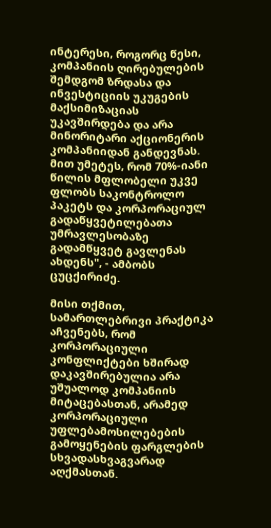ინტერესი, როგორც წესი, კომპანიის ღირებულების შემდგომ ზრდასა და ინვესტიციის უკუგების მაქსიმიზაციას უკავშირდება და არა მინორიტარი აქციონერის კომპანიიდან განდევნას. მით უმეტეს, რომ 70%-იანი წილის მფლობელი უკვე ფლობს საკონტროლო პაკეტს და კორპორაციულ გადაწყვეტილებათა უმრავლესობაზე გადამწყვეტ გავლენას ახდენს", - ამბობს ცუცქირიძე.

მისი თქმით, სამართლებრივი პრაქტიკა აჩვენებს, რომ კორპორაციული კონფლიქტები ხშირად დაკავშირებულია არა უშუალოდ კომპანიის მიტაცებასთან, არამედ კორპორაციული უფლებამოსილებების გამოყენების ფარგლების სხვადასხვაგვარად აღქმასთან.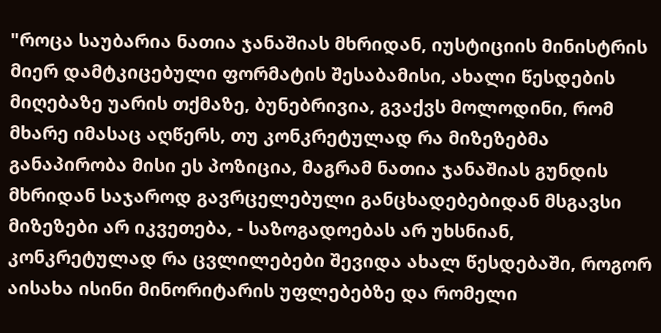"როცა საუბარია ნათია ჯანაშიას მხრიდან, იუსტიციის მინისტრის მიერ დამტკიცებული ფორმატის შესაბამისი, ახალი წესდების მიღებაზე უარის თქმაზე, ბუნებრივია, გვაქვს მოლოდინი, რომ მხარე იმასაც აღწერს, თუ კონკრეტულად რა მიზეზებმა განაპირობა მისი ეს პოზიცია, მაგრამ ნათია ჯანაშიას გუნდის მხრიდან საჯაროდ გავრცელებული განცხადებებიდან მსგავსი მიზეზები არ იკვეთება, - საზოგადოებას არ უხსნიან, კონკრეტულად რა ცვლილებები შევიდა ახალ წესდებაში, როგორ აისახა ისინი მინორიტარის უფლებებზე და რომელი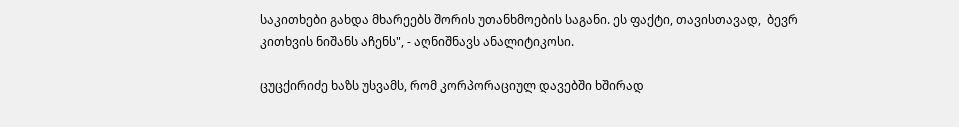საკითხები გახდა მხარეებს შორის უთანხმოების საგანი. ეს ფაქტი, თავისთავად,  ბევრ კითხვის ნიშანს აჩენს", - აღნიშნავს ანალიტიკოსი.

ცუცქირიძე ხაზს უსვამს, რომ კორპორაციულ დავებში ხშირად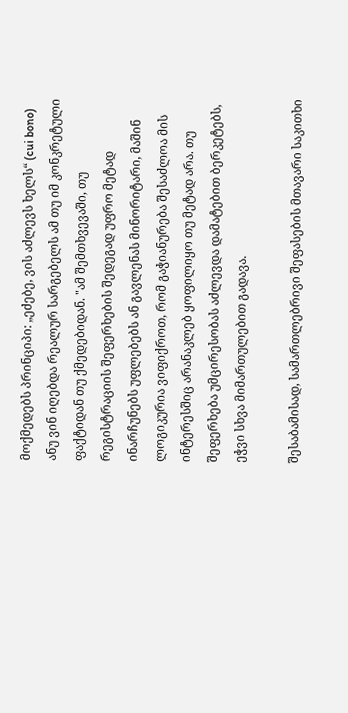მოქმედებს პრინციპი: „ეძებე, ვის აძლევს ხელს“ (cui bono) ანუ ვინ იღებდა რეალურ სარგებელს ამ თუ იმ კონკრეტული ფაქტიდან თუ ქმედებიდან. "ამ შემთხვევაში, თუ რეგისტრაციის შეფერხების შედეგად უფრო მეტად ინარჩუნებს უფლებებს ან გავლენას მინორიტარი, მაშინ ლოგიკურია ვიფიქროთ, რომ გაჭიანურება შესაძლოა მის ინტერესშიც არანაკლებ ყოფილიყო თუ მეტად არა. თუ შეფერხება უმცირესობას აძლევდა დამატებით ბერკეტებს, ეჭვი სხვა მიმართულებით გადავა.

შესაბამისად, სამართლებრივი შეფასების მთავარი საკითხი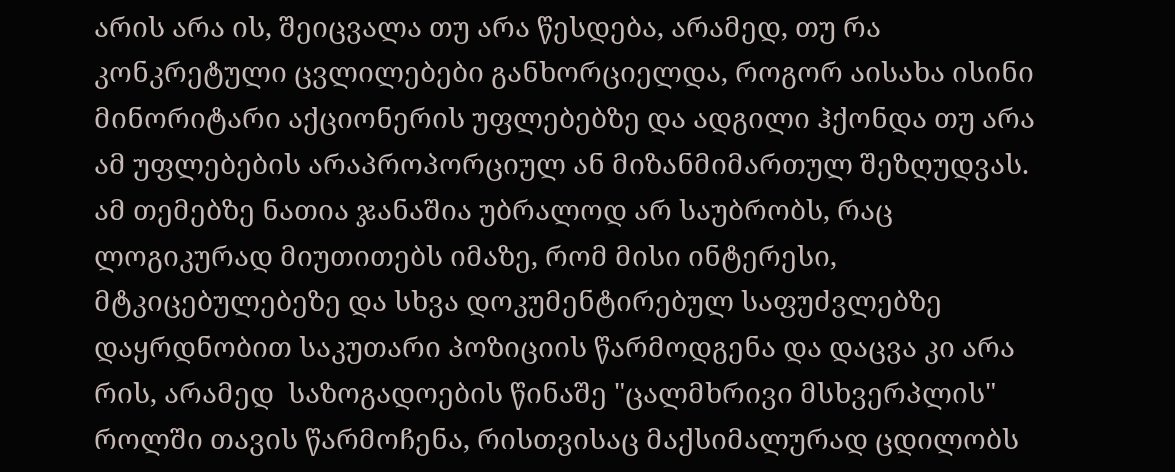არის არა ის, შეიცვალა თუ არა წესდება, არამედ, თუ რა კონკრეტული ცვლილებები განხორციელდა, როგორ აისახა ისინი მინორიტარი აქციონერის უფლებებზე და ადგილი ჰქონდა თუ არა ამ უფლებების არაპროპორციულ ან მიზანმიმართულ შეზღუდვას. ამ თემებზე ნათია ჯანაშია უბრალოდ არ საუბრობს, რაც ლოგიკურად მიუთითებს იმაზე, რომ მისი ინტერესი, მტკიცებულებეზე და სხვა დოკუმენტირებულ საფუძვლებზე დაყრდნობით საკუთარი პოზიციის წარმოდგენა და დაცვა კი არა რის, არამედ  საზოგადოების წინაშე "ცალმხრივი მსხვერპლის" როლში თავის წარმოჩენა, რისთვისაც მაქსიმალურად ცდილობს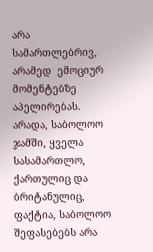არა სამართლებრივ, არამედ  ემოციურ მომენტებზე აპელირებას. არადა, საბოლოო ჯამში, ყველა სასამართლო, ქართულიც და ბრიტანულიც, ფაქტია, საბოლოო შეფასებებს არა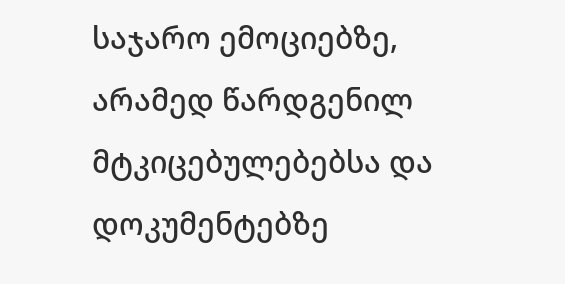საჯარო ემოციებზე, არამედ წარდგენილ მტკიცებულებებსა და დოკუმენტებზე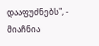დააფუძნებს", - მიაჩნია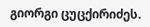გიორგი ცუცქირიძეს.